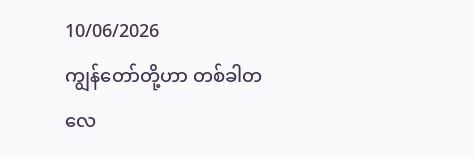10/06/2026
ကျွန်တော်တို့ဟာ တစ်ခါတလေ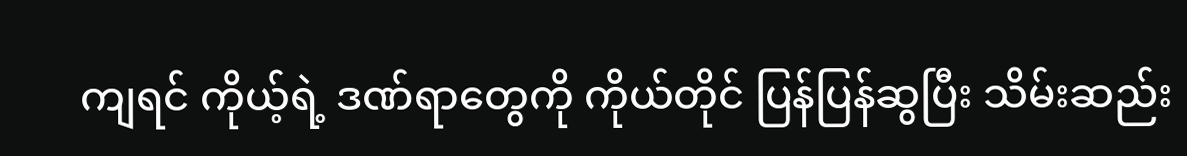ကျရင် ကိုယ့်ရဲ့ ဒဏ်ရာတွေကို ကိုယ်တိုင် ပြန်ပြန်ဆွပြီး သိမ်းဆည်း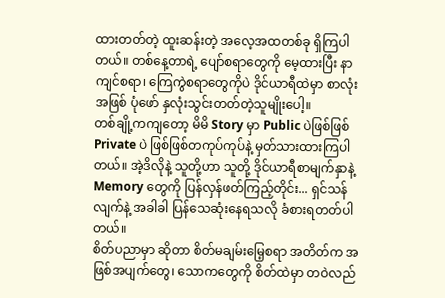ထားတတ်တဲ့ ထူးဆန်းတဲ့ အလေ့အထတစ်ခု ရှိကြပါတယ်။ တစ်နေ့တာရဲ့ ပျော်စရာတွေကို မေ့ထားပြီး နာကျင်စရာ၊ ကြေကွဲစရာတွေကိုပဲ ဒိုင်ယာရီထဲမှာ စာလုံးအဖြစ် ပုံဖော် နှလုံးသွင်းတတ်တဲ့သူမျိုးပေါ့။
တစ်ချို့ကကျတော့ မိမိ Story မှာ Public ပဲဖြစ်ဖြစ် Private ပဲ ဖြစ်ဖြစ်တကုပ်ကုပ်နဲ့ မှတ်သားထားကြပါတယ်။ အဲ့ဒိလိုနဲ့ သူတို့ဟာ သူတို့ ဒိုင်ယာရီစာမျက်နှာနဲ့ Memory တွေကို ပြန်လှန်ဖတ်ကြည့်တိုင်း... ရှင်သန်လျက်နဲ့ အခါခါ ပြန်သေဆုံးနေရသလို ခံစားရတတ်ပါတယ်။
စိတ်ပညာမှာ ဆိုတာ စိတ်မချမ်းမြေ့စရာ အတိတ်က အဖြစ်အပျက်တွေ၊ သောကတွေကို စိတ်ထဲမှာ တဝဲလည်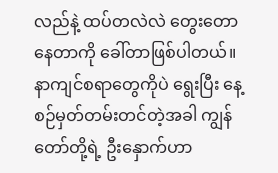လည်နဲ့ ထပ်တလဲလဲ တွေးတောနေတာကို ခေါ်တာဖြစ်ပါတယ်။ နာကျင်စရာတွေကိုပဲ ရွေးပြီး နေ့စဉ်မှတ်တမ်းတင်တဲ့အခါ ကျွန်တော်တို့ရဲ့ ဦးနှောက်ဟာ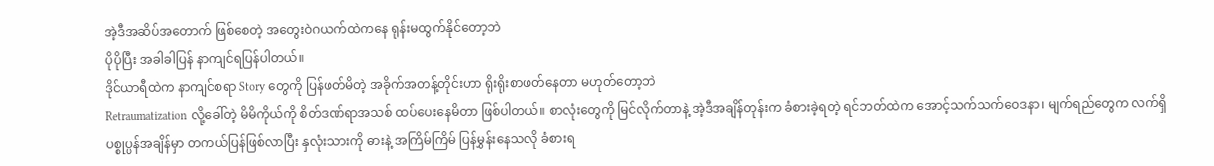အဲ့ဒီအဆိပ်အတောက် ဖြစ်စေတဲ့ အတွေးဝဲဂယက်ထဲကနေ ရုန်းမထွက်နိုင်တော့ဘဲ
ပိုပိုပြီး အခါခါပြန် နာကျင်ရပြန်ပါတယ်။
ဒိုင်ယာရီထဲက နာကျင်စရာ Story တွေကို ပြန်ဖတ်မိတဲ့ အခိုက်အတန့်တိုင်းဟာ ရိုးရိုးစာဖတ်နေတာ မဟုတ်တော့ဘဲ
Retraumatization လို့ခေါ်တဲ့ မိမိကိုယ်ကို စိတ်ဒဏ်ရာအသစ် ထပ်ပေးနေမိတာ ဖြစ်ပါတယ်။ စာလုံးတွေကို မြင်လိုက်တာနဲ့ အဲ့ဒီအချိန်တုန်းက ခံစားခဲ့ရတဲ့ ရင်ဘတ်ထဲက အောင့်သက်သက်ဝေဒနာ၊ မျက်ရည်တွေက လက်ရှိပစ္စုပ္ပန်အချိန်မှာ တကယ်ပြန်ဖြစ်လာပြီး နှလုံးသားကို ဓားနဲ့ အကြိမ်ကြိမ် ပြန်မွှန်းနေသလို ခံစားရ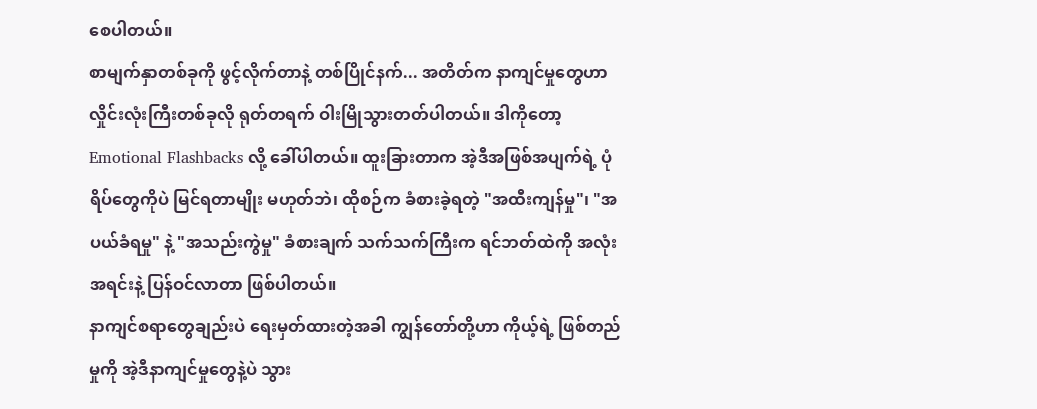စေပါတယ်။
စာမျက်နှာတစ်ခုကို ဖွင့်လိုက်တာနဲ့ တစ်ပြိုင်နက်... အတိတ်က နာကျင်မှုတွေဟာ လှိုင်းလုံးကြီးတစ်ခုလို ရုတ်တရက် ဝါးမြိုသွားတတ်ပါတယ်။ ဒါကိုတော့ Emotional Flashbacks လို့ ခေါ်ပါတယ်။ ထူးခြားတာက အဲ့ဒီအဖြစ်အပျက်ရဲ့ ပုံရိပ်တွေကိုပဲ မြင်ရတာမျိုး မဟုတ်ဘဲ၊ ထိုစဉ်က ခံစားခဲ့ရတဲ့ "အထီးကျန်မှု"၊ "အပယ်ခံရမှု" နဲ့ "အသည်းကွဲမှု" ခံစားချက် သက်သက်ကြီးက ရင်ဘတ်ထဲကို အလုံးအရင်းနဲ့ ပြန်ဝင်လာတာ ဖြစ်ပါတယ်။
နာကျင်စရာတွေချည်းပဲ ရေးမှတ်ထားတဲ့အခါ ကျွန်တော်တို့ဟာ ကိုယ့်ရဲ့ ဖြစ်တည်မှုကို အဲ့ဒီနာကျင်မှုတွေနဲ့ပဲ သွား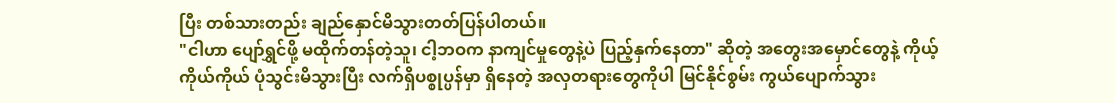ပြီး တစ်သားတည်း ချည်နှောင်မိသွားတတ်ပြန်ပါတယ်။
"ငါဟာ ပျော်ရွှင်ဖို့ မထိုက်တန်တဲ့သူ၊ ငါ့ဘဝက နာကျင်မှုတွေနဲ့ပဲ ပြည့်နှက်နေတာ" ဆိုတဲ့ အတွေးအမှောင်တွေနဲ့ ကိုယ့်ကိုယ်ကိုယ် ပုံသွင်းမိသွားပြီး လက်ရှိပစ္စုပ္ပန်မှာ ရှိနေတဲ့ အလှတရားတွေကိုပါ မြင်နိုင်စွမ်း ကွယ်ပျောက်သွား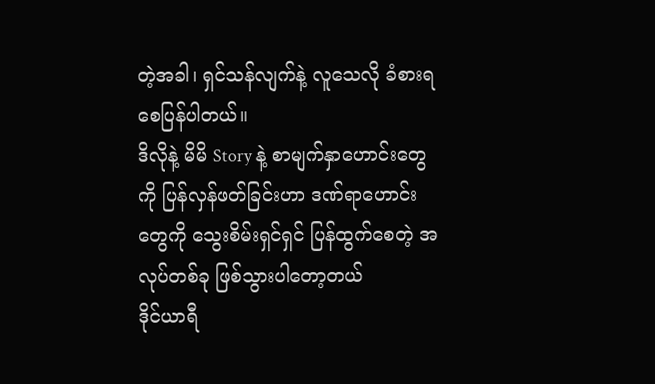တဲ့အခါ၊ ရှင်သန်လျက်နဲ့ လူသေလို ခံစားရစေပြန်ပါတယ်။
ဒိလိုနဲ့ မိမိ Story နဲ့ စာမျက်နှာဟောင်းတွေကို ပြန်လှန်ဖတ်ခြင်းဟာ ဒဏ်ရာဟောင်းတွေကို သွေးစိမ်းရှင်ရှင် ပြန်ထွက်စေတဲ့ အလုပ်တစ်ခု ဖြစ်သွားပါတော့တယ်
ဒိုင်ယာရီ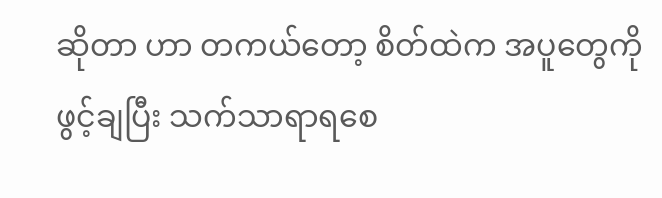ဆိုတာ ဟာ တကယ်တော့ စိတ်ထဲက အပူတွေကို ဖွင့်ချပြီး သက်သာရာရစေ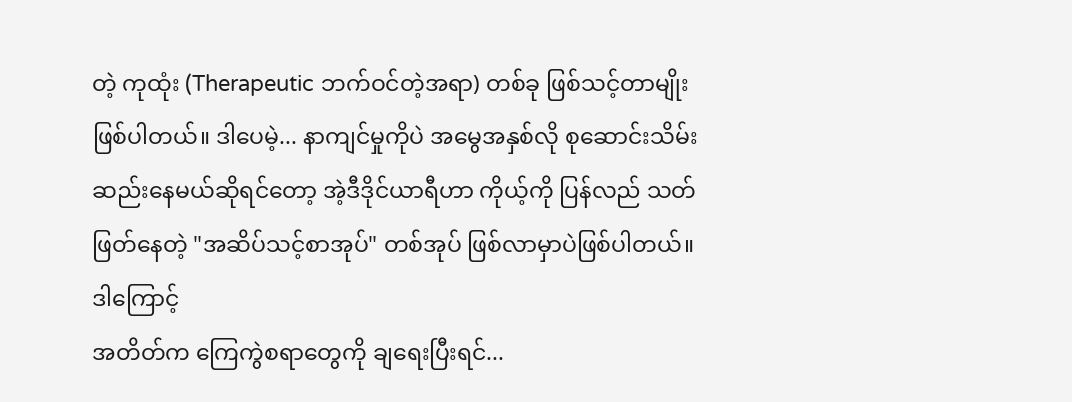တဲ့ ကုထုံး (Therapeutic ဘက်ဝင်တဲ့အရာ) တစ်ခု ဖြစ်သင့်တာမျိုး ဖြစ်ပါတယ်။ ဒါပေမဲ့... နာကျင်မှုကိုပဲ အမွေအနှစ်လို စုဆောင်းသိမ်းဆည်းနေမယ်ဆိုရင်တော့ အဲ့ဒီဒိုင်ယာရီဟာ ကိုယ့်ကို ပြန်လည် သတ်ဖြတ်နေတဲ့ "အဆိပ်သင့်စာအုပ်" တစ်အုပ် ဖြစ်လာမှာပဲဖြစ်ပါတယ်။
ဒါကြောင့်
အတိတ်က ကြေကွဲစရာတွေကို ချရေးပြီးရင်...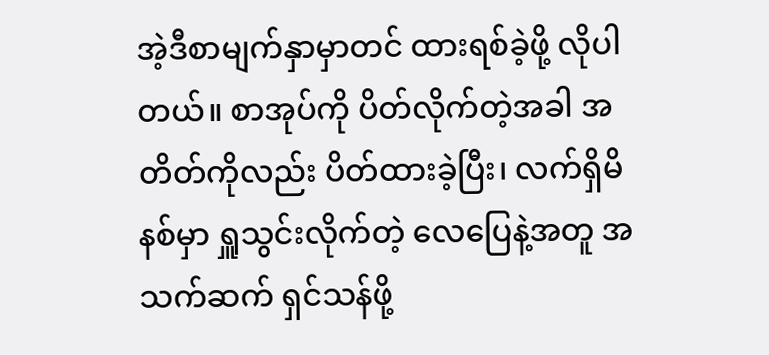အဲ့ဒီစာမျက်နှာမှာတင် ထားရစ်ခဲ့ဖို့ လိုပါတယ်။ စာအုပ်ကို ပိတ်လိုက်တဲ့အခါ အတိတ်ကိုလည်း ပိတ်ထားခဲ့ပြီး၊ လက်ရှိမိနစ်မှာ ရှူသွင်းလိုက်တဲ့ လေပြေနဲ့အတူ အသက်ဆက် ရှင်သန်ဖို့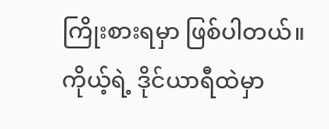ကြိုးစားရမှာ ဖြစ်ပါတယ်။
ကိုယ့်ရဲ့ ဒိုင်ယာရီထဲမှာ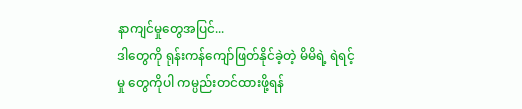နာကျင်မှုတွေအပြင်...
ဒါတွေကို ရုန်းကန်ကျော်ဖြတ်နိုင်ခဲ့တဲ့ မိမိရဲ့ ရဲရင့်မှု တွေကိုပါ ကမ္ပည်းတင်ထားဖို့ရန်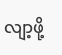လျာ့ဖို့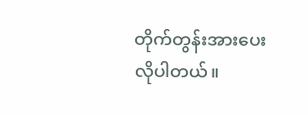တိုက်တွန်းအားပေးလိုပါတယ်။